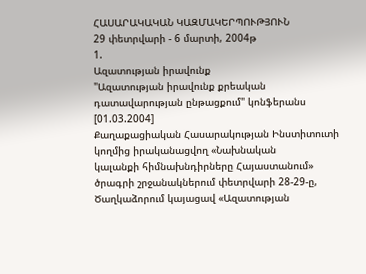ՀԱՍԱՐԱԿԱԿԱՆ ԿԱԶՄԱԿԵՐՊՈՒԹՅՈՒՆ
29 փետրվարի - 6 մարտի, 2004թ
1.
Ազատության իրավունք
"Ազատության իրավունք քրեական դատավարության ընթացքում" կոնֆերանս
[01.03.2004]
Քաղաքացիական Հասարակության Ինստիտուտի կողմից իրականացվող «Նախնական
կալանքի հիմնախնդիրները Հայաստանում» ծրագրի շրջանակներում փետրվարի 28-29-ը,
Ծաղկաձորում կայացավ «Ազատության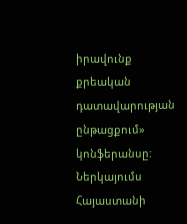իրավունք քրեական դատավարության ընթացքում»
կոնֆերանսը:
Ներկայումս Հայաստանի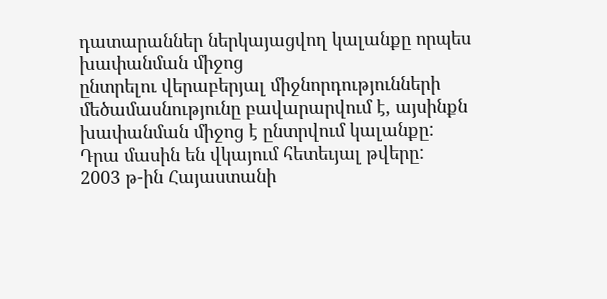դատարաններ ներկայացվող կալանքը որպես խափանման միջոց
ընտրելու վերաբերյալ միջնորդությունների մեծամասնությունը բավարարվում է, այսինքն
խափանման միջոց է ընտրվում կալանքը:
Դրա մասին են վկայում հետեւյալ թվերը:
2003 թ-ին Հայաստանի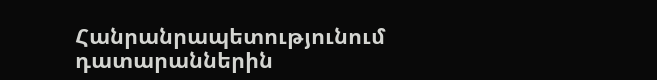Հանրանրապետությունում դատարաններին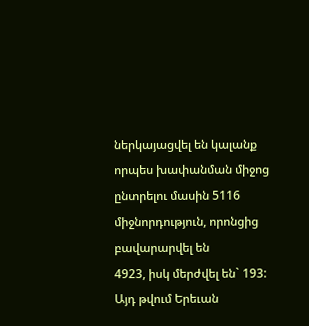ներկայացվել են կալանք
որպես խափանման միջոց ընտրելու մասին 5116 միջնորդություն, որոնցից բավարարվել են
4923, իսկ մերժվել են` 193: Այդ թվում Երեւան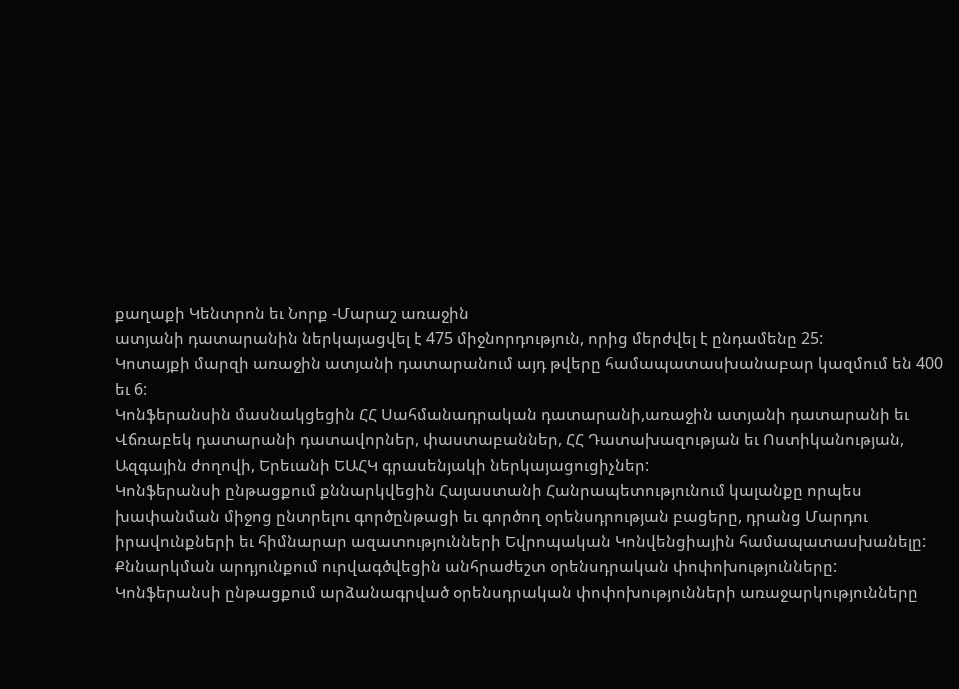քաղաքի Կենտրոն եւ Նորք -Մարաշ առաջին
ատյանի դատարանին ներկայացվել է 475 միջնորդություն, որից մերժվել է ընդամենը 25:
Կոտայքի մարզի առաջին ատյանի դատարանում այդ թվերը համապատասխանաբար կազմում են 400
եւ 6:
Կոնֆերանսին մասնակցեցին ՀՀ Սահմանադրական դատարանի,առաջին ատյանի դատարանի եւ
Վճռաբեկ դատարանի դատավորներ, փաստաբաններ, ՀՀ Դատախազության եւ Ոստիկանության,
Ազգային ժողովի, Երեւանի ԵԱՀԿ գրասենյակի ներկայացուցիչներ:
Կոնֆերանսի ընթացքում քննարկվեցին Հայաստանի Հանրապետությունում կալանքը որպես
խափանման միջոց ընտրելու գործընթացի եւ գործող օրենսդրության բացերը, դրանց Մարդու
իրավունքների եւ հիմնարար ազատությունների Եվրոպական Կոնվենցիային համապատասխանելը:
Քննարկման արդյունքում ուրվագծվեցին անհրաժեշտ օրենսդրական փոփոխությունները:
Կոնֆերանսի ընթացքում արձանագրված օրենսդրական փոփոխությունների առաջարկությունները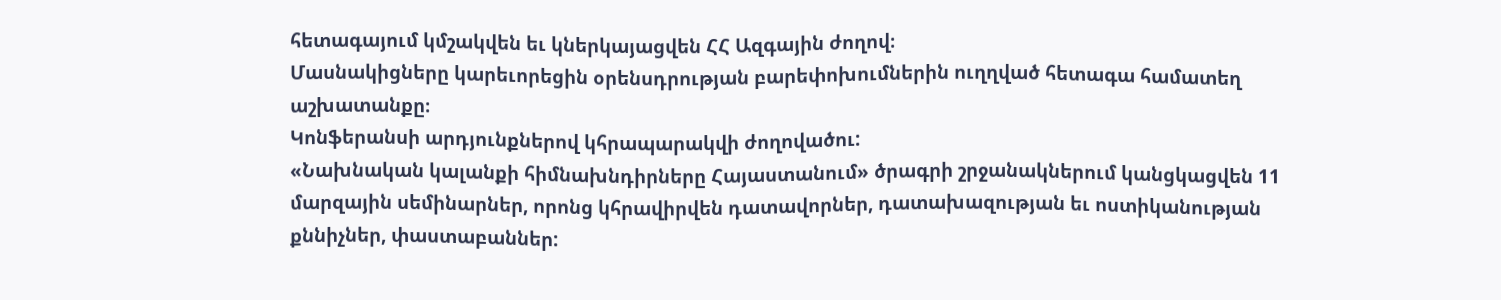հետագայում կմշակվեն եւ կներկայացվեն ՀՀ Ազգային ժողով։
Մասնակիցները կարեւորեցին օրենսդրության բարեփոխումներին ուղղված հետագա համատեղ
աշխատանքը։
Կոնֆերանսի արդյունքներով կհրապարակվի ժողովածու:
«Նախնական կալանքի հիմնախնդիրները Հայաստանում» ծրագրի շրջանակներում կանցկացվեն 11
մարզային սեմինարներ, որոնց կհրավիրվեն դատավորներ, դատախազության եւ ոստիկանության
քննիչներ, փաստաբաններ: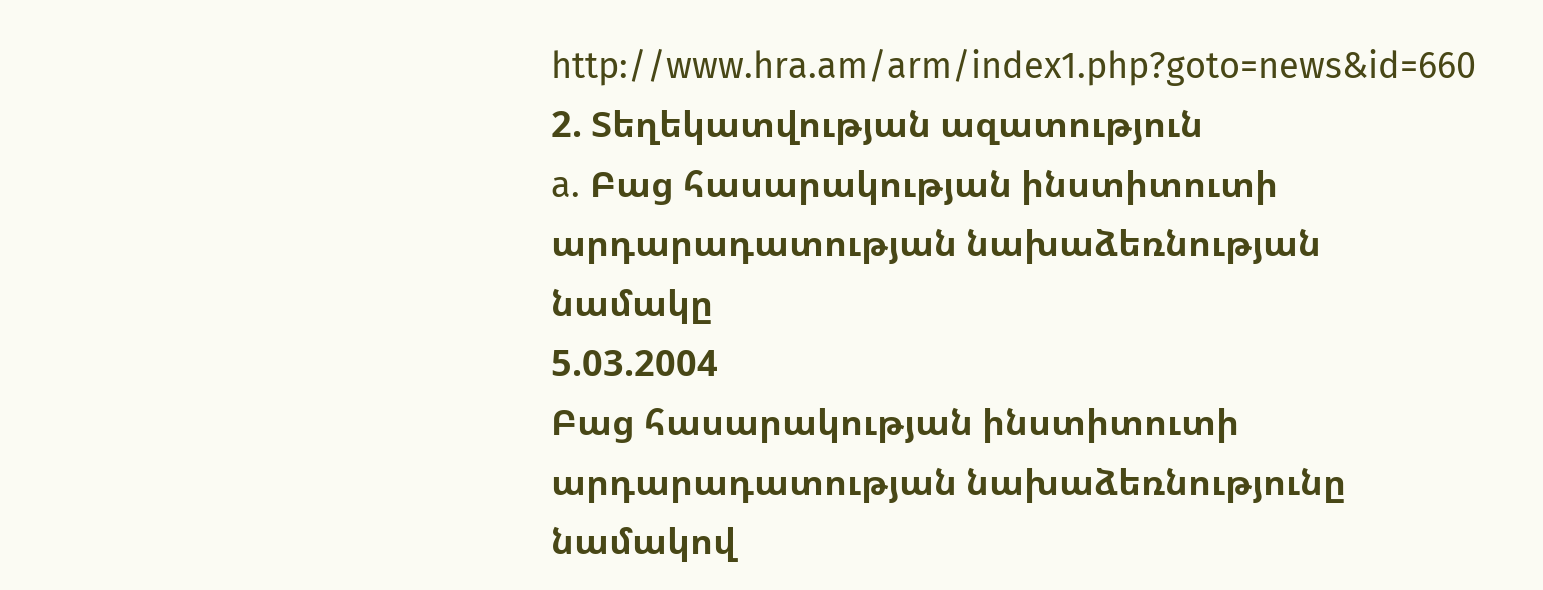http://www.hra.am/arm/index1.php?goto=news&id=660
2. Տեղեկատվության ազատություն
a. Բաց հասարակության ինստիտուտի
արդարադատության նախաձեռնության նամակը
5.03.2004
Բաց հասարակության ինստիտուտի արդարադատության նախաձեռնությունը նամակով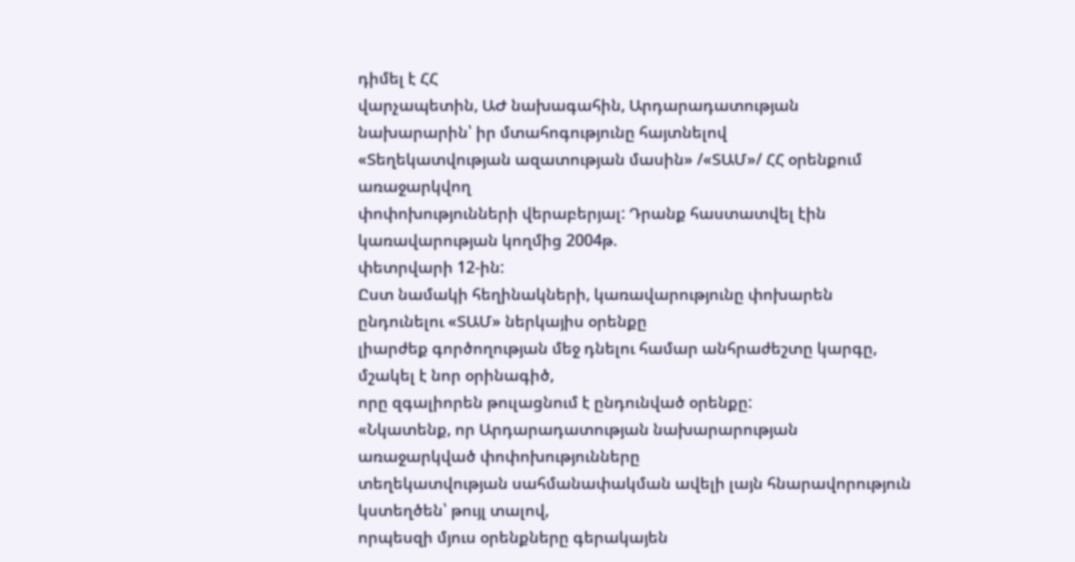դիմել է ՀՀ
վարչապետին, ԱԺ նախագահին, Արդարադատության նախարարին՝ իր մտահոգությունը հայտնելով
«Տեղեկատվության ազատության մասին» /«ՏԱՄ»/ ՀՀ օրենքում առաջարկվող
փոփոխությունների վերաբերյալ: Դրանք հաստատվել էին կառավարության կողմից 2004թ.
փետրվարի 12-ին:
Ըստ նամակի հեղինակների, կառավարությունը փոխարեն ընդունելու «ՏԱՄ» ներկայիս օրենքը
լիարժեք գործողության մեջ դնելու համար անհրաժեշտը կարգը, մշակել է նոր օրինագիծ,
որը զգալիորեն թուլացնում է ընդունված օրենքը:
«Նկատենք, որ Արդարադատության նախարարության առաջարկված փոփոխությունները
տեղեկատվության սահմանափակման ավելի լայն հնարավորություն կստեղծեն՝ թույլ տալով,
որպեսզի մյուս օրենքները գերակայեն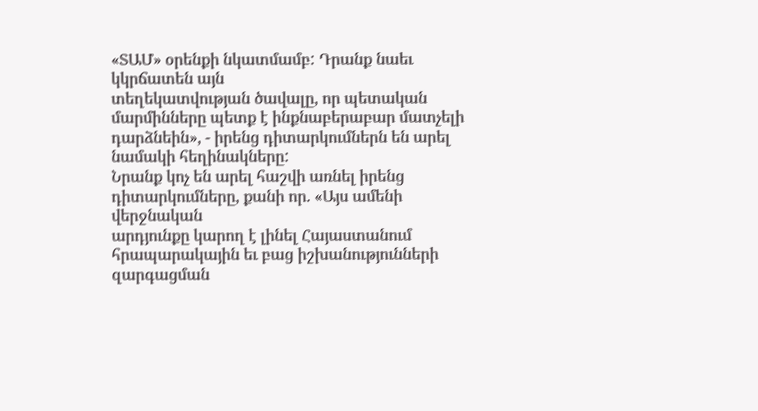«ՏԱՄ» օրենքի նկատմամբ: Դրանք նաեւ կկրճատեն այն
տեղեկատվության ծավալը, որ պետական մարմինները պետք է ինքնաբերաբար մատչելի
դարձնեին», - իրենց դիտարկումներն են արել նամակի հեղինակները:
Նրանք կոչ են արել հաշվի առնել իրենց դիտարկումները, քանի որ. «Այս ամենի վերջնական
արդյունքը կարող է լինել Հայաստանում հրապարակային եւ բաց իշխանությունների
զարգացման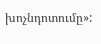խոչնդոտումը»: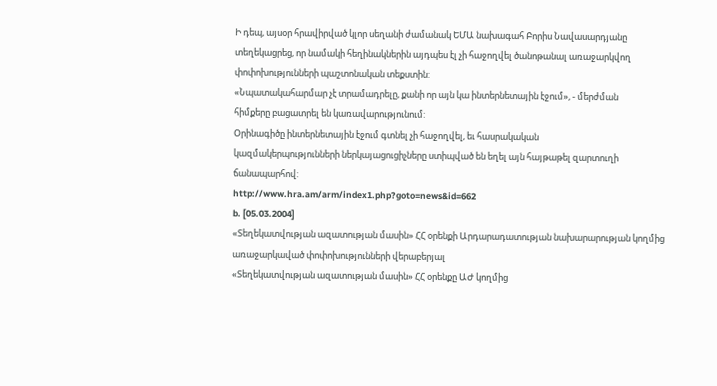Ի դեպ, այսօր հրավիրված կլոր սեղանի ժամանակ ԵՄԱ նախագահ Բորիս Նավասարդյանը
տեղեկացրեց, որ նամակի հեղինակներին այդպես էլ չի հաջողվել ծանոթանալ առաջարկվող
փոփոխությունների պաշտոնական տեքստին:
«Նպատակահարմար չէ տրամադրելը, քանի որ այն կա ինտերնետային էջում», - մերժման
հիմքերը բացատրել են կառավարությունում:
Օրինագիծը ինտերնետային էջում գտնել չի հաջողվել, եւ հասրակական
կազմակերպությունների ներկայացուցիչները ստիպված են եղել այն հայթաթել զարտուղի
ճանապարհով:
http://www.hra.am/arm/index1.php?goto=news&id=662
b. [05.03.2004]
«Տեղեկատվության ազատության մասին» ՀՀ օրենքի Արդարադատության նախարարության կողմից
առաջարկաված փոփոխությունների վերաբերյալ
«Տեղեկատվության ազատության մասին» ՀՀ օրենքը ԱԺ կողմից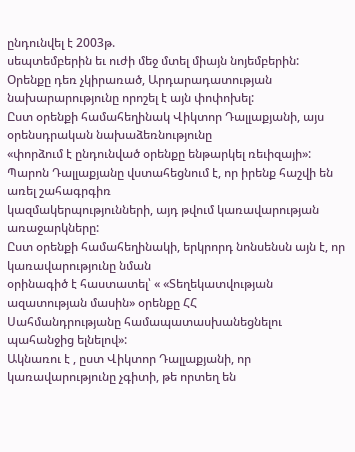ընդունվել է 2003թ.
սեպտեմբերին եւ ուժի մեջ մտել միայն նոյեմբերին:
Օրենքը դեռ չկիրառած, Արդարադատության նախարարությունը որոշել է այն փոփոխել:
Ըստ օրենքի համահեղինակ Վիկտոր Դալլաքյանի, այս օրենսդրական նախաձեռնությունը
«փորձում է ընդունված օրենքը ենթարկել ռեւիզայի»:
Պարոն Դալլաքյանը վստահեցնում է, որ իրենք հաշվի են առել շահագրգիռ
կազմակերպությունների, այդ թվում կառավարության առաջարկները:
Ըստ օրենքի համահեղինակի, երկրորդ նոնսենսն այն է, որ կառավարությունը նման
օրինագիծ է հաստատել՝ « «Տեղեկատվության ազատության մասին» օրենքը ՀՀ
Սահմանդրությանը համապատասխանեցնելու պահանջից ելնելով»:
Ակնառու է , ըստ Վիկտոր Դալլաքյանի, որ կառավարությունը չգիտի, թե որտեղ են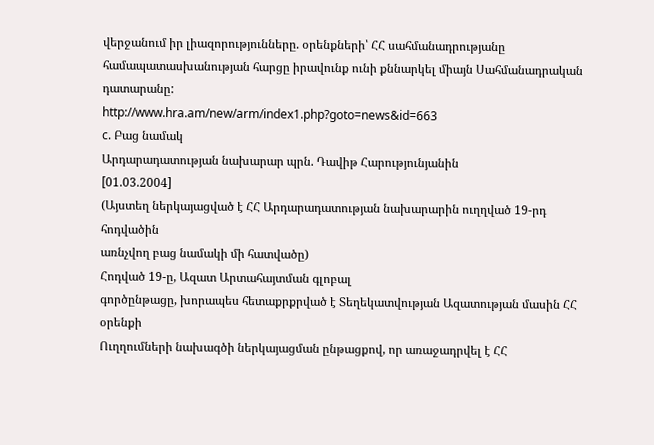վերջանում իր լիազորությունները. օրենքների՝ ՀՀ սահմանադրությանը
համապատասխանության հարցը իրավունք ունի քննարկել միայն Սահմանադրական դատարանը:
http://www.hra.am/new/arm/index1.php?goto=news&id=663
c. Բաց նամակ
Արդարադատության նախարար պրն. Դավիթ Հարությունյանին
[01.03.2004]
(Այստեղ ներկայացված է ՀՀ Արդարադատության նախարարին ուղղված 19-րդ հոդվածին
առնչվող բաց նամակի մի հատվածը)
Հոդված 19-ը, Ազատ Արտահայտման գլոբալ
գործընթացը, խորապես հետաքրքրված է Տեղեկատվության Ազատության մասին ՀՀ օրենքի
Ուղղումների նախագծի ներկայացման ընթացքով, որ առաջադրվել է ՀՀ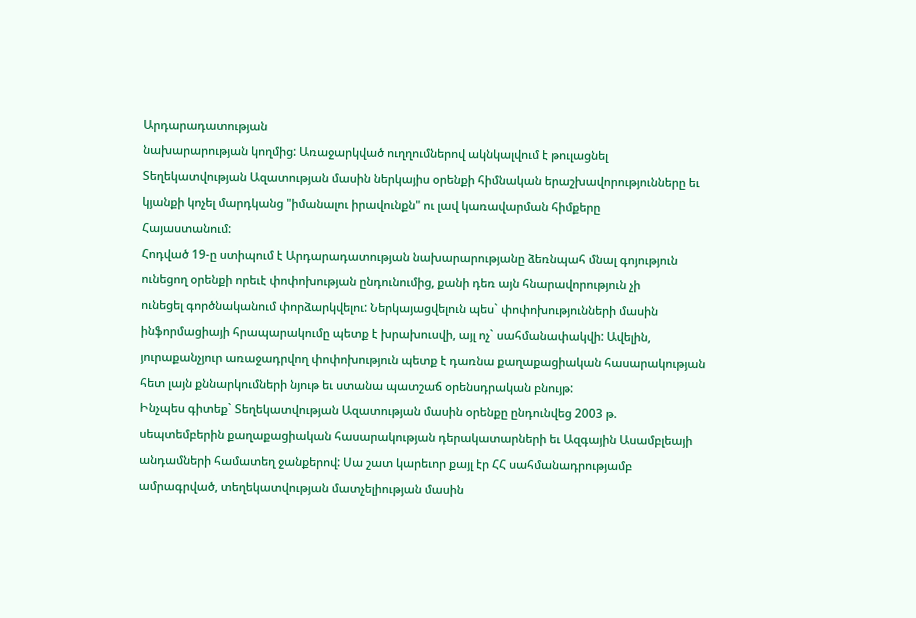Արդարադատության
նախարարության կողմից: Առաջարկված ուղղումներով ակնկալվում է թուլացնել
Տեղեկատվության Ազատության մասին ներկայիս օրենքի հիմնական երաշխավորությունները եւ
կյանքի կոչել մարդկանց "իմանալու իրավունքն" ու լավ կառավարման հիմքերը
Հայաստանում:
Հոդված 19-ը ստիպում է Արդարադատության նախարարությանը ձեռնպահ մնալ գոյություն
ունեցող օրենքի որեւէ փոփոխության ընդունումից, քանի դեռ այն հնարավորություն չի
ունեցել գործնականում փորձարկվելու: Ներկայացվելուն պես` փոփոխությունների մասին
ինֆորմացիայի հրապարակումը պետք է խրախուսվի, այլ ոչ` սահմանափակվի: Ավելին,
յուրաքանչյուր առաջադրվող փոփոխություն պետք է դառնա քաղաքացիական հասարակության
հետ լայն քննարկումների նյութ եւ ստանա պատշաճ օրենսդրական բնույթ:
Ինչպես գիտեք` Տեղեկատվության Ազատության մասին օրենքը ընդունվեց 2003 թ.
սեպտեմբերին քաղաքացիական հասարակության դերակատարների եւ Ազգային Ասամբլեայի
անդամների համատեղ ջանքերով: Սա շատ կարեւոր քայլ էր ՀՀ սահմանադրությամբ
ամրագրված, տեղեկատվության մատչելիության մասին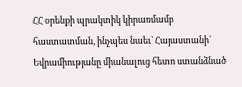ՀՀ օրենքի պրակտիկ կիրառմամբ
հաստատման, ինչպես նաեւ` Հայաստանի` Եվրամիությանը միանալուց հետո ստանձնած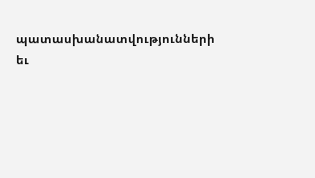պատասխանատվությունների եւ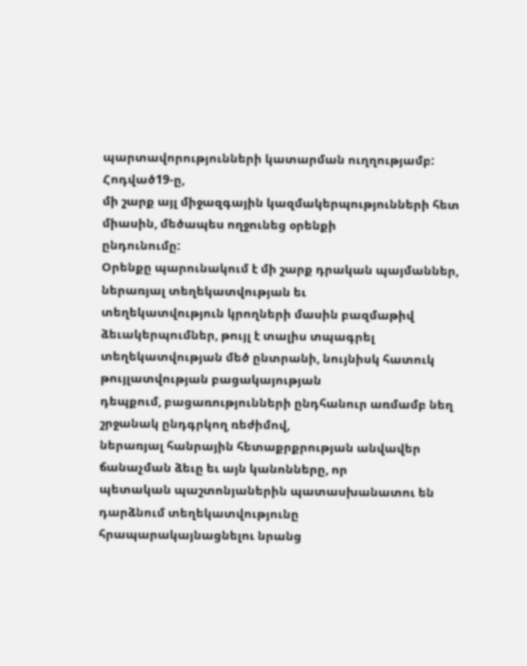պարտավորությունների կատարման ուղղությամբ: Հոդված19-ը,
մի շարք այլ միջազգային կազմակերպությունների հետ միասին, մեծապես ողջունեց օրենքի
ընդունումը:
Օրենքը պարունակում է մի շարք դրական պայմաններ, ներառյալ տեղեկատվության եւ
տեղեկատվություն կրողների մասին բազմաթիվ ձեւակերպումներ, թույլ է տալիս տպագրել
տեղեկատվության մեծ ընտրանի, նույնիսկ հատուկ թույլատվության բացակայության
դեպքում, բացառությունների ընդհանուր առմամբ նեղ շրջանակ ընդգրկող ռեժիմով,
ներառյալ հանրային հետաքրքրության անվավեր ճանաչման ձեւը եւ այն կանոնները, որ
պետական պաշտոնյաներին պատասխանատու են դարձնում տեղեկատվությունը
հրապարակայնացնելու նրանց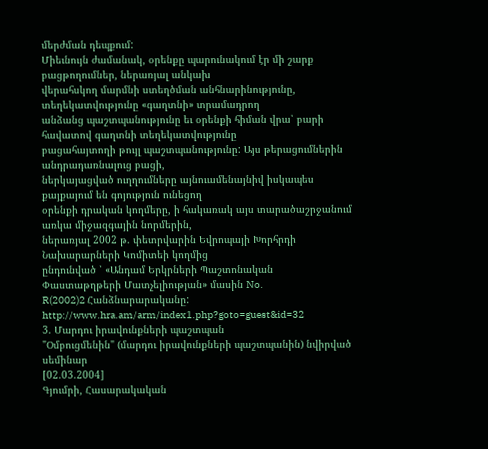մերժման դեպքում:
Միեւնույն ժամանակ, օրենքը պարունակում էր մի շարք բացթողումներ, ներառյալ անկախ
վերահսկող մարմնի ստեղծման անհնարինությունը, տեղեկատվությունը «գաղտնի» տրամադրող
անձանց պաշտպանությունը եւ օրենքի հիման վրա՝ բարի հավատով գաղտնի տեղեկատվությունը
բացահայտողի թույլ պաշտպանությունը: Այս թերացումներին անդրադառնալուց բացի,
ներկայացված ուղղումները այնուամենայնիվ իսկապես քայքայում են գոյություն ունեցող
օրենքի դրական կողմերը, ի հակառակ այս տարածաշրջանում առկա միջազգային նորմերին,
ներառյալ 2002 թ. փետրվարին Եվրոպայի Խորհրդի Նախարարների Կոմիտեի կողմից
ընդունված ՝ «Անդամ Երկրների Պաշտոնական Փաստաթղթերի Մատչելիության» մասին No.
R(2002)2 Հանձնարարականը:
http://www.hra.am/arm/index1.php?goto=guest&id=32
3. Մարդու իրավունքների պաշտպան
"Օմբուցմենին" (մարդու իրավունքների պաշտպանին) նվիրված սեմինար
[02.03.2004]
Գյումրի, Հասարակական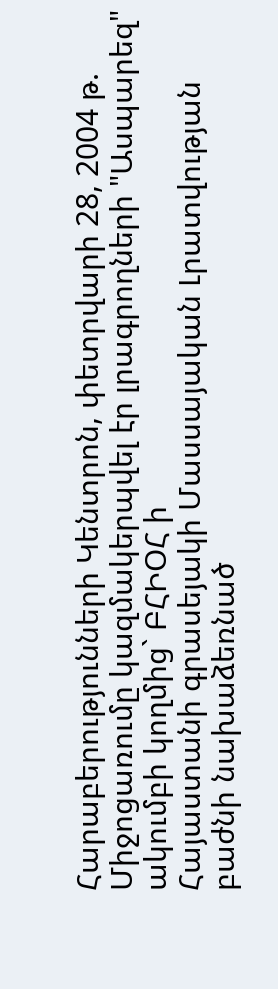Հարաբերությունների Կենտրոն, փետրվարի 28, 2004 թ.
Միջոցառումը կազմակերպվել էր լրագրողների "Ասպարեզ" ակումբի կողմից` ԲՀԻՕՀ ի
Հայաստանի գրասեյակի Մասսայական Լրատվության բաժնի նախաձեռնած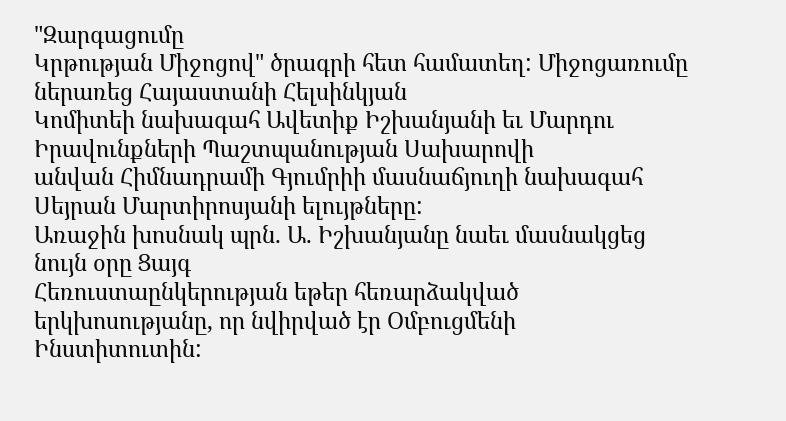"Զարգացումը
Կրթության Միջոցով" ծրագրի հետ համատեղ: Միջոցառումը ներառեց Հայաստանի Հելսինկյան
Կոմիտեի նախագահ Ավետիք Իշխանյանի եւ Մարդու Իրավունքների Պաշտպանության Սախարովի
անվան Հիմնադրամի Գյումրիի մասնաճյուղի նախագահ Սեյրան Մարտիրոսյանի ելույթները:
Առաջին խոսնակ պրն. Ա. Իշխանյանը նաեւ մասնակցեց նույն օրը Ցայգ
Հեռուստաընկերության եթեր հեռարձակված երկխոսությանը, որ նվիրված էր Օմբուցմենի
Ինստիտուտին: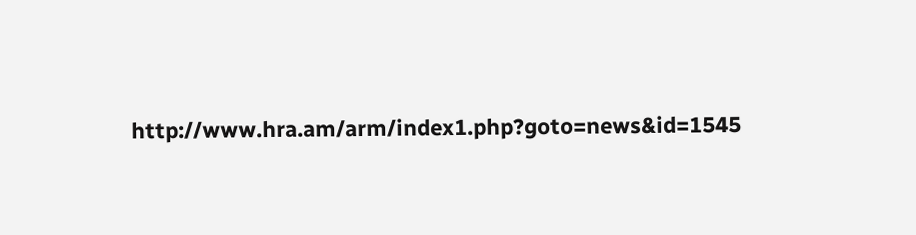http://www.hra.am/arm/index1.php?goto=news&id=1545